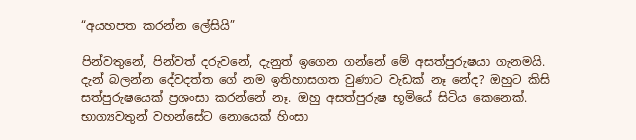“අයහපත කරන්න ලේසියි”

පින්වතුනේ, පින්වත් දරුවනේ, දැනුත් ඉගෙන ගන්නේ මේ අසත්පුරුෂයා ගැනමයි. දැන් බලන්න දේවදත්ත ගේ නම ඉතිහාසගත වුණාට වැඩක් නෑ නේද? ඔහුට කිසි සත්පුරුෂයෙක් ප්‍රශංසා කරන්නේ නෑ. ඔහු අසත්පුරුෂ භූමියේ සිටිය කෙනෙක්. භාග්‍යවතුන් වහන්සේට නොයෙක් හිංසා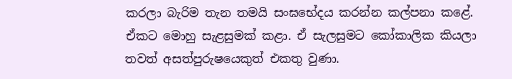කරලා බැරිම තැන තමයි සංඝභේදය කරන්න කල්පනා කළේ. ඒකට මොහු සැළසුමක් කළා. ඒ සැලසුමට කෝකාලික කියලා තවත් අසත්පුරුෂයෙකුත් එකතු වුණා.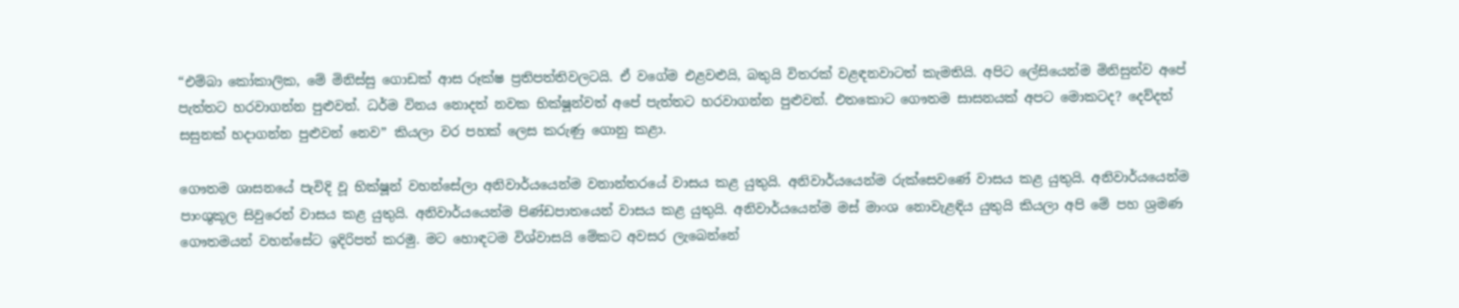“එම්බා කෝකාලික, මේ මිනිස්සු ගොඩක් ආස රූක්ෂ ප්‍රතිපත්තිවලටයි. ඒ වගේම එළවළුයි, බතුයි විතරක් වළඳනවාටත් කැමතියි. අපිට ලේසියෙන්ම මිනිසුන්ව අපේ පැත්තට හරවාගන්න පුළුවන්. ධර්ම විනය නොදත් නවක භික්ෂූන්වත් අපේ පැත්තට හරවාගන්න පුළුවන්. එතකොට ගෞතම සාසනයක් අපට මොකටද? දෙව්දත් සසුනක් හදාගන්න පුළුවන් නෙව” කියලා වර පහක් ලෙස කරුණු ගොනු කළා.

ගෞතම ශාසනයේ පැවිදි වූ භික්ෂූන් වහන්සේලා අනිවාර්යයෙන්ම වනාන්තරයේ වාසය කළ යුතුයි. අනිවාර්යයෙන්ම රුක්සෙවණේ වාසය කළ යුතුයි. අනිවාර්යයෙන්ම පාංශුකූල සිවුරෙන් වාසය කළ යුතුයි. අනිවාර්යයෙන්ම පිණ්ඩපාතයෙන් වාසය කළ යුතුයි. අනිවාර්යයෙන්ම මස් මාංශ නොවැළඳිය යුතුයි කියලා අපි මේ පහ ශ්‍රමණ ගෞතමයන් වහන්සේට ඉදිරිපත් කරමු. මට හොඳටම විශ්වාසයි මේකට අවසර ලැබෙන්නේ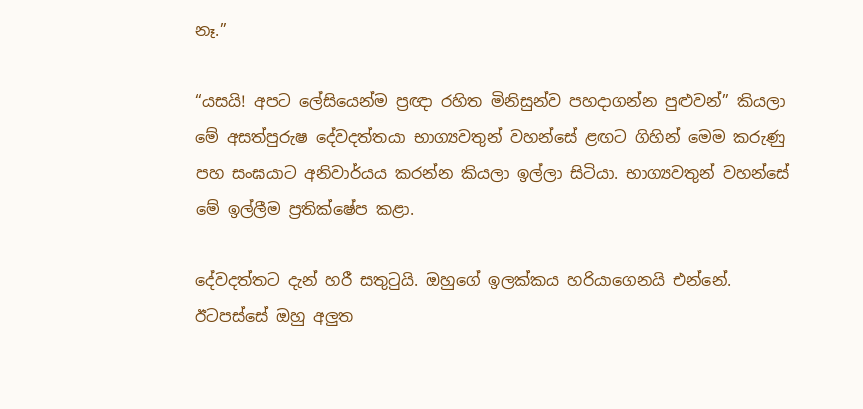නෑ.”

“යසයි! අපට ලේසියෙන්ම ප්‍රඥා රහිත මිනිසුන්ව පහදාගන්න පුළුවන්” කියලා මේ අසත්පුරුෂ දේවදත්තයා භාග්‍යවතුන් වහන්සේ ළඟට ගිහින් මෙම කරුණු පහ සංඝයාට අනිවාර්යය කරන්න කියලා ඉල්ලා සිටියා. භාග්‍යවතුන් වහන්සේ මේ ඉල්ලීම ප්‍රතික්ෂේප කළා.

දේවදත්තට දැන් හරී සතුටුයි. ඔහුගේ ඉලක්කය හරියාගෙනයි එන්නේ. ඊටපස්සේ ඔහු අලුත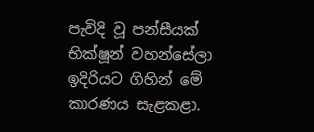පැවිදි වූ පන්සීයක් භික්ෂූන් වහන්සේලා ඉදිරියට ගිහින් මේ කාරණය සැළකළා.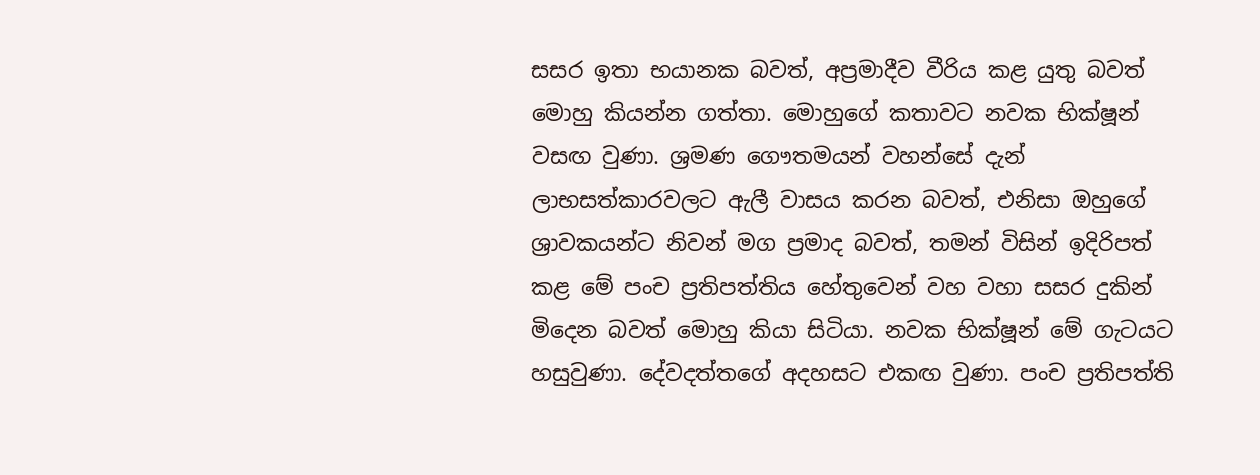සසර ඉතා භයානක බවත්, අප්‍රමාදීව වීරිය කළ යුතු බවත් මොහු කියන්න ගත්තා. මොහුගේ කතාවට නවක භික්ෂූන් වසඟ වුණා. ශ්‍රමණ ගෞතමයන් වහන්සේ දැන් ලාභසත්කාරවලට ඇලී වාසය කරන බවත්, එනිසා ඔහුගේ ශ්‍රාවකයන්ට නිවන් මග ප්‍රමාද බවත්, තමන් විසින් ඉදිරිපත් කළ මේ පංච ප්‍රතිපත්තිය හේතුවෙන් වහ වහා සසර දුකින් මිදෙන බවත් මොහු කියා සිටියා. නවක භික්ෂූන් මේ ගැටයට හසුවුණා. දේවදත්තගේ අදහසට එකඟ වුණා. පංච ප්‍රතිපත්ති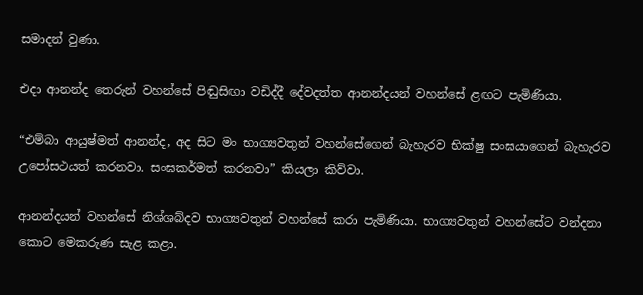සමාදන් වුණා.

එදා ආනන්ද තෙරුන් වහන්සේ පිඬුසිඟා වඩිද්දී දේවදත්ත ආනන්දයන් වහන්සේ ළඟට පැමිණියා.

“එම්බා ආයුෂ්මත් ආනන්ද, අද සිට මං භාග්‍යවතුන් වහන්සේගෙන් බැහැරව භික්ෂු සංඝයාගෙන් බැහැරව උපෝසථයත් කරනවා. සංඝකර්මත් කරනවා” කියලා කිව්වා.

ආනන්දයන් වහන්සේ නිශ්ශබ්දව භාග්‍යවතුන් වහන්සේ කරා පැමිණියා. භාග්‍යවතුන් වහන්සේට වන්දනා කොට මෙකරුණ සැළ කළා.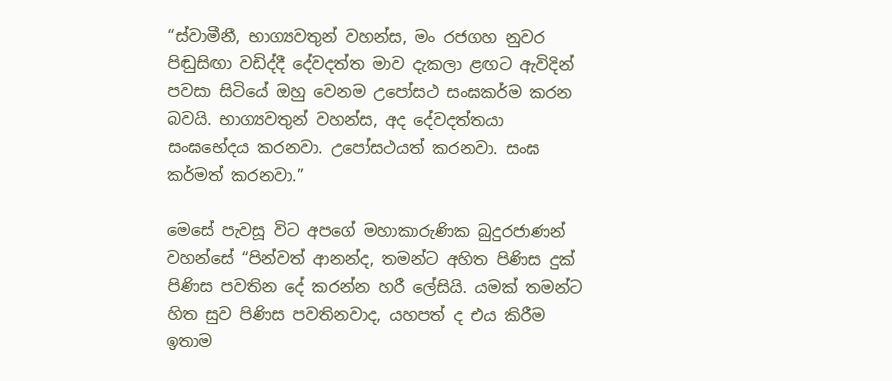“ස්වාමීනී, භාග්‍යවතුන් වහන්ස, මං රජගහ නුවර පිඬුසිඟා වඩිද්දී දේවදත්ත මාව දැකලා ළඟට ඇවිදින් පවසා සිටියේ ඔහු වෙනම උපෝසථ සංඝකර්ම කරන බවයි. භාග්‍යවතුන් වහන්ස, අද දේවදත්තයා සංඝභේදය කරනවා. උපෝසථයත් කරනවා. සංඝ කර්මත් කරනවා.”

මෙසේ පැවසූ විට අපගේ මහාකාරුණික බුදුරජාණන් වහන්සේ “පින්වත් ආනන්ද, තමන්ට අහිත පිණිස දුක් පිණිස පවතින දේ කරන්න හරී ලේසියි. යමක් තමන්ට හිත සුව පිණිස පවතිනවාද, යහපත් ද එය කිරීම ඉතාම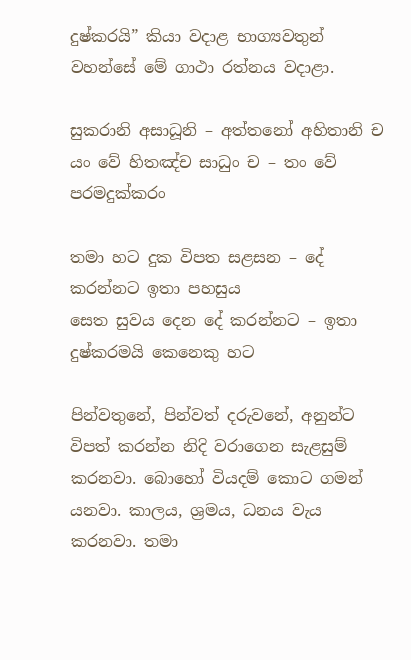දුෂ්කරයි” කියා වදාළ භාග්‍යවතුන් වහන්සේ මේ ගාථා රත්නය වදාළා.

සුකරානි අසාධූනි – අත්තනෝ අහිතානි ච
යං වේ හිතඤ්ච සාධුං ච – තං වේ පරමදුක්කරං

තමා හට දුක විපත සළසන – දේ කරන්නට ඉතා පහසුය
සෙත සුවය දෙන දේ කරන්නට – ඉතා දුෂ්කරමයි කෙනෙකු හට

පින්වතුනේ, පින්වත් දරුවනේ, අනුන්ට විපත් කරන්න නිදි වරාගෙන සැළසුම් කරනවා. බොහෝ වියදම් කොට ගමන් යනවා. කාලය, ශ්‍රමය, ධනය වැය කරනවා. තමා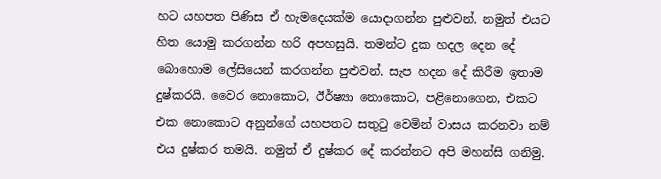හට යහපත පිණිස ඒ හැමදෙයක්ම යොදාගන්න පුළුවන්. නමුත් එයට හිත යොමු කරගන්න හරි අපහසුයි. තමන්ට දුක හදල දෙන දේ බොහොම ලේසියෙන් කරගන්න පුළුවන්. සැප හදන දේ කිරීම ඉතාම දුෂ්කරයි. වෛර නොකොට, ඊර්ෂ්‍යා නොකොට, පළිනොගෙන, එකට එක නොකොට අනුන්ගේ යහපතට සතුටු වෙමින් වාසය කරනවා නම් එය දුෂ්කර තමයි. නමුත් ඒ දුෂ්කර දේ කරන්නට අපි මහන්සි ගනිමු.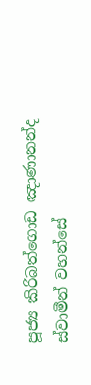පූජ්‍ය කිරිබත්ගොඩ ඤාණානන්ද ස්වාමීන් වහන්සේ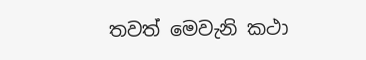තවත් මෙවැනි කථා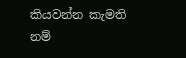කියවන්න කැමති නම්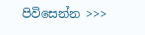පිවිසෙන්න >>>